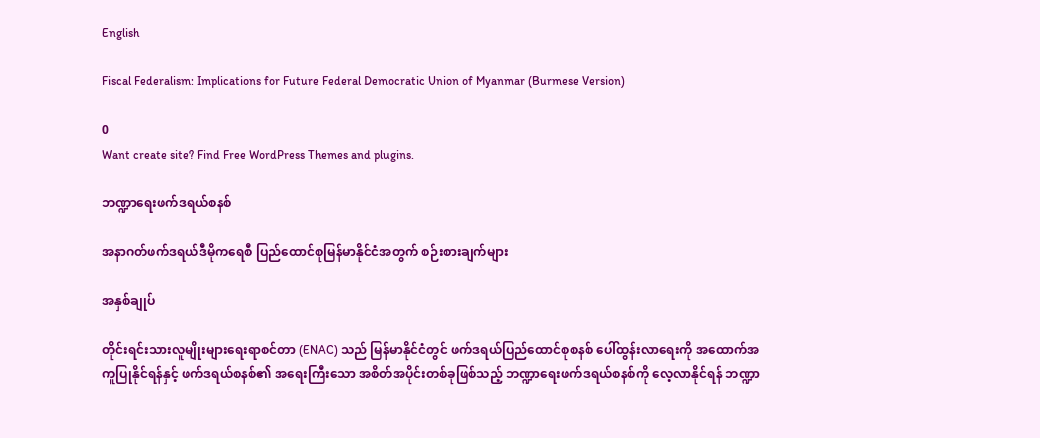English

Fiscal Federalism: Implications for Future Federal Democratic Union of Myanmar (Burmese Version)

0
Want create site? Find Free WordPress Themes and plugins.

ဘဏ္ဍာရေးဖက်ဒရယ်စနစ်

အနာဂတ်ဖက်ဒရယ်ဒီမိုကရေစီ ပြည်ထောင်စုမြန်မာနိုင်ငံအတွက် စဉ်းစားချက်များ

အနှစ်ချုပ်

တိုင်းရင်းသားလူမျိုးများရေးရာစင်တာ (ENAC) သည် မြန်မာနိုင်ငံတွင် ဖက်ဒရယ်ပြည်ထောင်စုစနစ် ပေါ်ထွန်းလာရေးကို အထောက်အကူပြုနိုင်ရန်နှင့် ဖက်ဒရယ်စနစ်၏ အရေးကြီးသော အစိတ်အပိုင်းတစ်ခုဖြစ်သည့် ဘဏ္ဍာရေးဖက်ဒရယ်စနစ်ကို လေ့လာနိုင်ရန် ဘဏ္ဍာ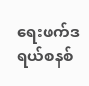ရေးဖက်ဒရယ်စနစ်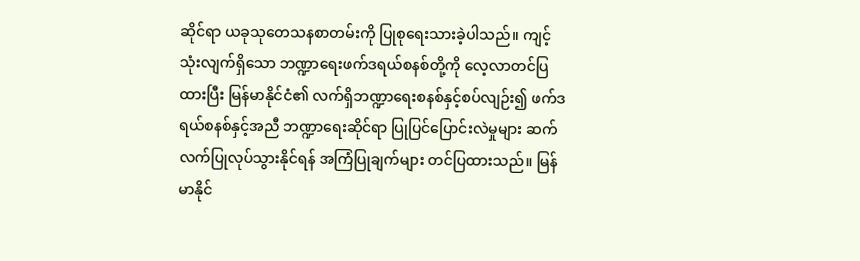ဆိုင်ရာ ယခုသုတေသနစာတမ်းကို ပြုစုရေးသားခဲ့ပါသည်။ ကျင့်သုံးလျက်ရှိသော ဘဏ္ဍာရေးဖက်ဒရယ်စနစ်တို့ကို လေ့လာတင်ပြထားပြီး မြန်မာနိုင်ငံ၏ လက်ရှိဘဏ္ဍာရေးစနစ်နှင့်စပ်လျဉ်း၍ ဖက်ဒရယ်စနစ်နှင့်အညီ ဘဏ္ဍာရေးဆိုင်ရာ ပြုပြင်ပြောင်းလဲမှုများ ဆက်လက်ပြုလုပ်သွားနိုင်ရန် အကြံပြုချက်များ တင်ပြထားသည်။ မြန်မာနိုင်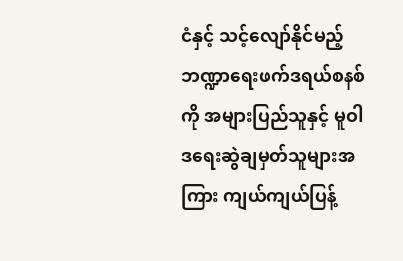ငံနှင့် သင့်လျော်နိုင်မည့် ဘဏ္ဍာရေးဖက်ဒရယ်စနစ်ကို အများပြည်သူနှင့် မူဝါဒရေးဆွဲချမှတ်သူများအကြား ကျယ်ကျယ်ပြန့်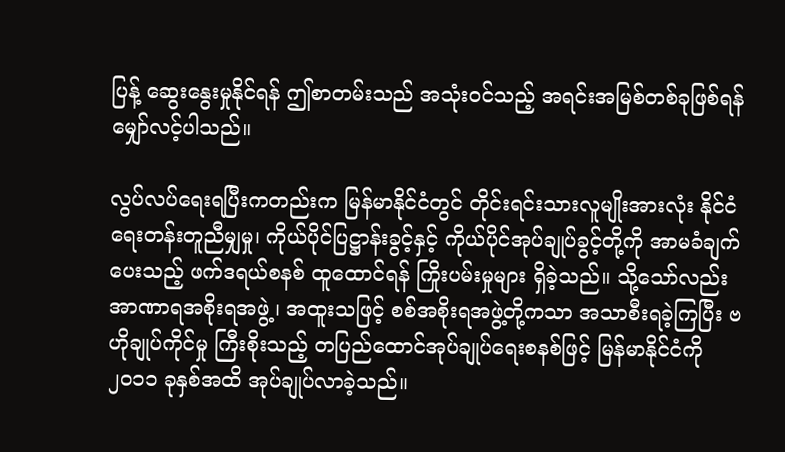ပြန့် ဆွေးနွေးမှုနိုင်ရန် ဤစာတမ်းသည် အသုံးဝင်သည့် အရင်းအမြစ်တစ်ခုဖြစ်ရန် မျှော်လင့်ပါသည်။

လွပ်လပ်ရေးရပြီးကတည်းက မြန်မာနိုင်ငံတွင် တိုင်းရင်းသားလူမျိုးအားလုံး နိုင်ငံရေးတန်းတူညီမျှမှု၊ ကိုယ်ပိုင်ပြဋ္ဌာန်းခွင့်နှင့် ကိုယ်ပိုင်အုပ်ချုပ်ခွင့်တို့ကို အာမခံချက်ပေးသည့် ဖက်ဒရယ်စနစ် ထူထောင်ရန် ကြိုးပမ်းမှုများ ရှိခဲ့သည်။ သို့သော်လည်း အာဏာရအစိုးရအဖွဲ့၊ အထူးသဖြင့် စစ်အစိုးရအဖွဲ့တို့ကသာ အသာစီးရခဲ့ကြပြီး ဗဟိုချုပ်ကိုင်မှု ကြီးစိုးသည့် တပြည်ထောင်အုပ်ချုပ်ရေးစနစ်ဖြင့် မြန်မာနိုင်ငံကို ၂၀၁၁ ခုနှစ်အထိ အုပ်ချုပ်လာခဲ့သည်။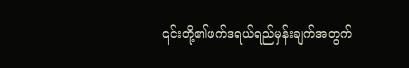၎င်းတို့၏ဖက်ဒရယ်ရည်မှန်းချက်အတွက်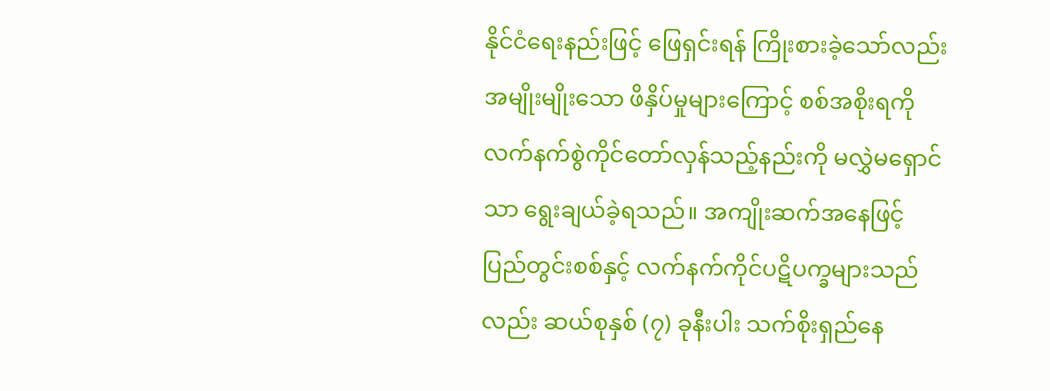နိုင်ငံရေးနည်းဖြင့် ဖြေရှင်းရန် ကြိုးစားခဲ့သော်လည်း အမျိုးမျိုးသော ဖိနှိပ်မှုများကြောင့် စစ်အစိုးရကို လက်နက်စွဲကိုင်တော်လှန်သည့်နည်းကို မလွှဲမရှောင်သာ ရွေးချယ်ခဲ့ရသည်။ အကျိုးဆက်အနေဖြင့် ပြည်တွင်းစစ်နှင့် လက်နက်ကိုင်ပဋိပက္ခများသည်လည်း ဆယ်စုနှစ် (၇) ခုနီးပါး သက်စိုးရှည်နေ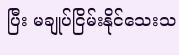ပြီး မချုပ်ငြိမ်းနိုင်သေးသ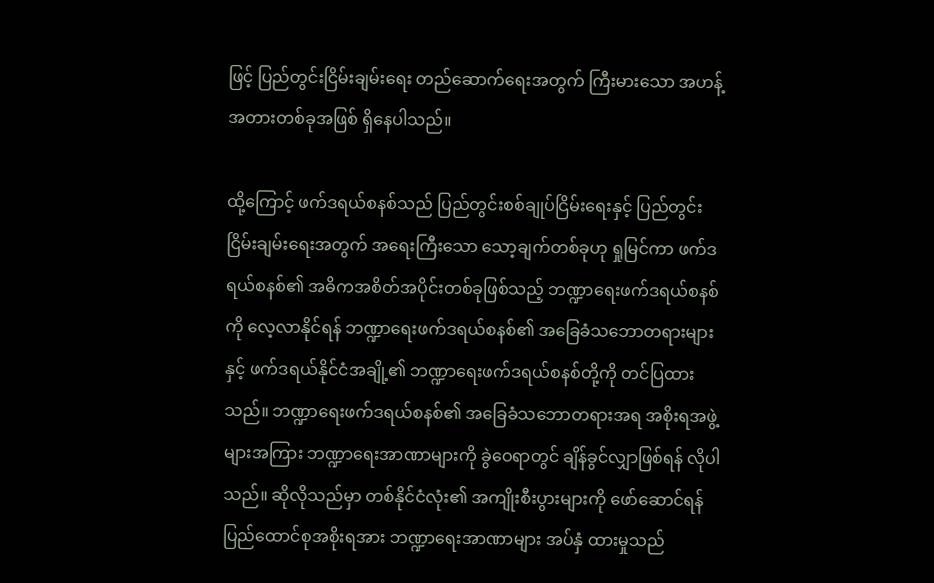ဖြင့် ပြည်တွင်းငြိမ်းချမ်းရေး တည်ဆောက်ရေးအတွက် ကြီးမားသော အဟန့်အတားတစ်ခုအဖြစ် ရှိနေပါသည်။

ထို့ကြောင့် ဖက်ဒရယ်စနစ်သည် ပြည်တွင်းစစ်ချုပ်ငြိမ်းရေးနှင့် ပြည်တွင်းငြိမ်းချမ်းရေးအတွက် အရေးကြီးသော သော့ချက်တစ်ခုဟု ရှုမြင်ကာ ဖက်ဒရယ်စနစ်၏ အဓိကအစိတ်အပိုင်းတစ်ခုဖြစ်သည့် ဘဏ္ဍာရေးဖက်ဒရယ်စနစ်ကို လေ့လာနိုင်ရန် ဘဏ္ဍာရေးဖက်ဒရယ်စနစ်၏ အခြေခံသဘောတရားများနှင့် ဖက်ဒရယ်နိုင်ငံအချို့၏ ဘဏ္ဍာရေးဖက်ဒရယ်စနစ်တို့ကို တင်ပြထားသည်။ ဘဏ္ဍာရေးဖက်ဒရယ်စနစ်၏ အခြေခံသဘောတရားအရ အစိုးရအဖွဲ့များအကြား ဘဏ္ဍာရေးအာဏာများကို ခွဲဝေရာတွင် ချိန်ခွင်လျှာဖြစ်ရန် လိုပါသည်။ ဆိုလိုသည်မှာ တစ်နိုင်ငံလုံး၏ အကျိုးစီးပွားများကို ဖော်ဆောင်ရန် ပြည်ထောင်စုအစိုးရအား ဘဏ္ဍာရေးအာဏာများ အပ်နှံ ထားမှုသည်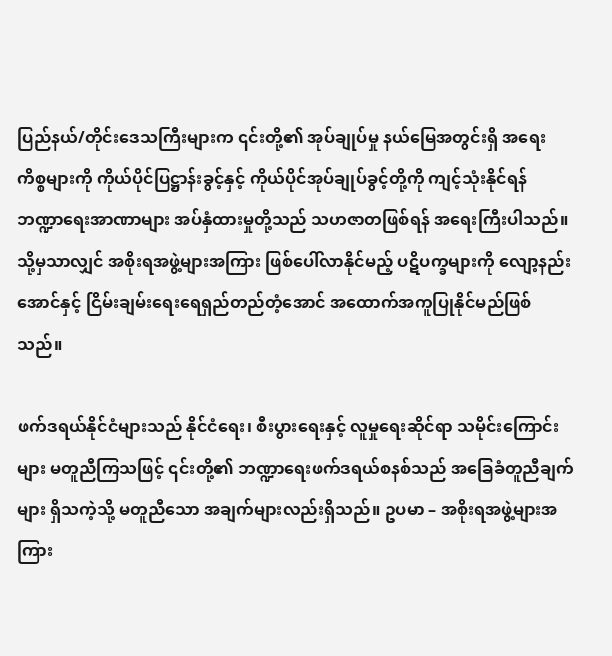ပြည်နယ်/တိုင်းဒေသကြီးများက ၎င်းတို့၏ အုပ်ချုပ်မှု နယ်မြေအတွင်းရှိ အရေးကိစ္စများကို ကိုယ်ပိုင်ပြဋ္ဌာန်းခွင့်နှင့် ကိုယ်ပိုင်အုပ်ချုပ်ခွင့်တို့ကို ကျင့်သုံးနိုင်ရန် ဘဏ္ဍာရေးအာဏာများ အပ်နှံထားမှုတို့သည် သဟဇာတဖြစ်ရန် အရေးကြီးပါသည်။ သို့မှသာလျှင် အစိုးရအဖွဲ့များအကြား ဖြစ်ပေါ်လာနိုင်မည့် ပဋိပက္ခများကို လျော့နည်းအောင်နှင့် ငြိမ်းချမ်းရေးရေရှည်တည်တံ့အောင် အထောက်အကူပြုနိုင်မည်ဖြစ်သည်။

ဖက်ဒရယ်နိုင်ငံများသည် နိုင်ငံရေး၊ စီးပွားရေးနှင့် လူမှုရေးဆိုင်ရာ သမိုင်းကြောင်းများ မတူညီကြသဖြင့် ၎င်းတို့၏ ဘဏ္ဍာရေးဖက်ဒရယ်စနစ်သည် အခြေခံတူညီချက်များ ရှိသကဲ့သို့ မတူညီသော အချက်များလည်းရှိသည်။ ဥပမာ – အစိုးရအဖွဲ့များအကြား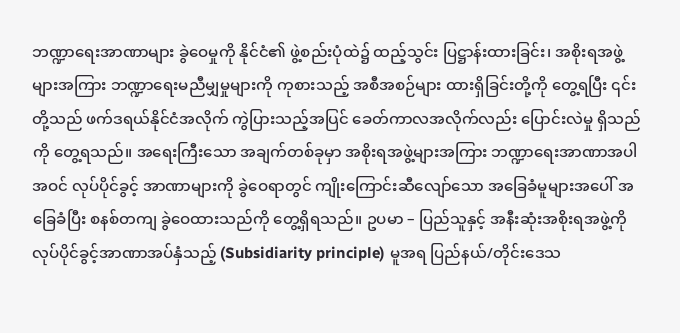ဘဏ္ဍာရေးအာဏာများ ခွဲဝေမှုကို နိုင်ငံ၏ ဖွဲ့စည်းပုံထဲ၌ ထည့်သွင်း ပြဋ္ဌာန်းထားခြင်း၊ အစိုးရအဖွဲ့များအကြား ဘဏ္ဍာရေးမညီမျှမှုများကို ကုစားသည့် အစီအစဉ်များ ထားရှိခြင်းတို့ကို တွေ့ရပြီး ၎င်းတို့သည် ဖက်ဒရယ်နိုင်ငံအလိုက် ကွဲပြားသည့်အပြင် ခေတ်ကာလအလိုက်လည်း ပြောင်းလဲမှု ရှိသည်ကို တွေ့ရသည်။ အရေးကြီးသော အချက်တစ်ခုမှာ အစိုးရအဖွဲ့များအကြား ဘဏ္ဍာရေးအာဏာအပါအဝင် လုပ်ပိုင်ခွင့် အာဏာများကို ခွဲဝေရာတွင် ကျိုးကြောင်းဆီလျော်သော အခြေခံမူများအပေါ် အခြေခံပြီး စနစ်တကျ ခွဲဝေထားသည်ကို တွေ့ရှိရသည်။ ဥပမာ – ပြည်သူနှင့် အနီးဆုံးအစိုးရအဖွဲ့ကို လုပ်ပိုင်ခွင့်အာဏာအပ်နှံသည့် (Subsidiarity principle) မူအရ ပြည်နယ်/တိုင်းဒေသ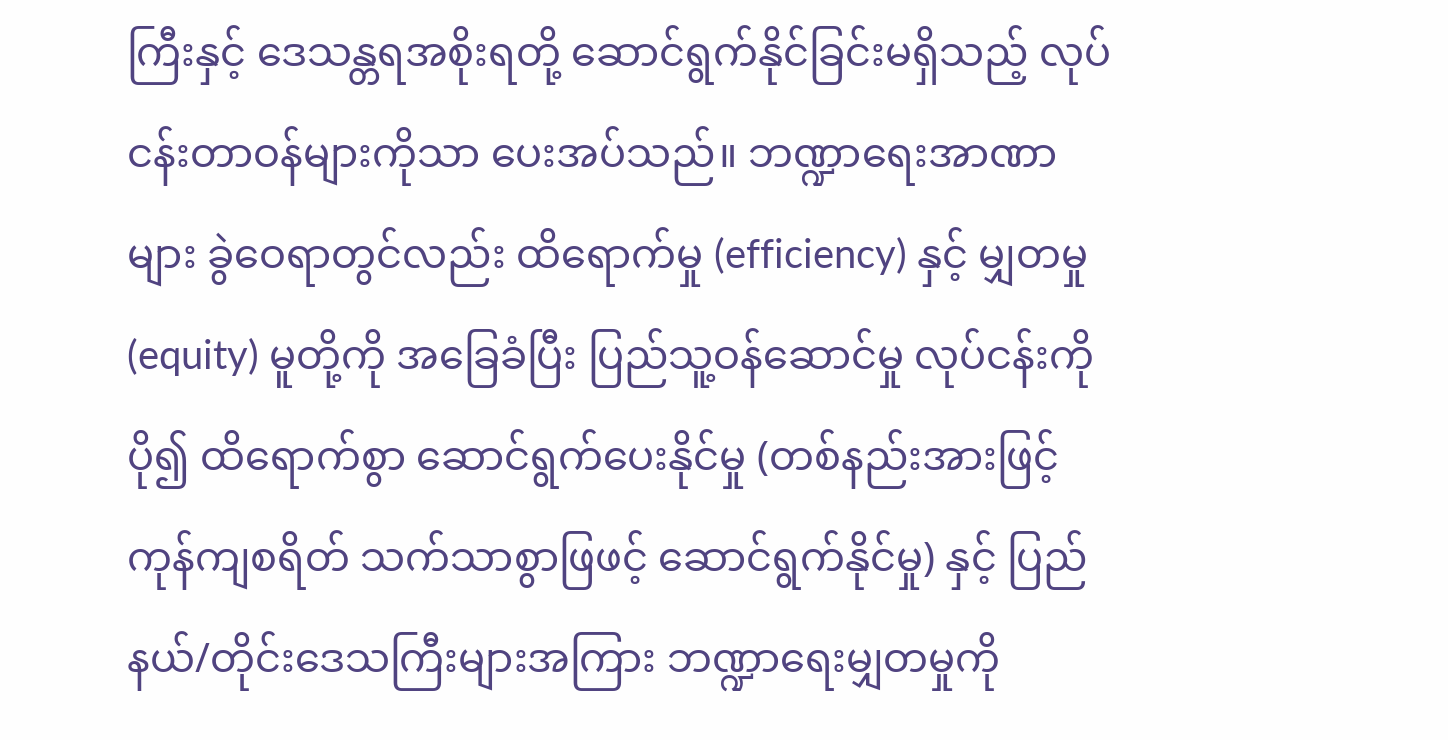ကြီးနှင့် ဒေသန္တရအစိုးရတို့ ဆောင်ရွက်နိုင်ခြင်းမရှိသည့် လုပ်ငန်းတာဝန်များကိုသာ ပေးအပ်သည်။ ဘဏ္ဍာရေးအာဏာများ ခွဲဝေရာတွင်လည်း ထိရောက်မှု (efficiency) နှင့် မျှတမှု (equity) မူတို့ကို အခြေခံပြီး ပြည်သူ့ဝန်ဆောင်မှု လုပ်ငန်းကို ပို၍ ထိရောက်စွာ ဆောင်ရွက်ပေးနိုင်မှု (တစ်နည်းအားဖြင့် ကုန်ကျစရိတ် သက်သာစွာဖြဖင့် ဆောင်ရွက်နိုင်မှု) နှင့် ပြည်နယ်/တိုင်းဒေသကြီးများအကြား ဘဏ္ဍာရေးမျှတမှုကို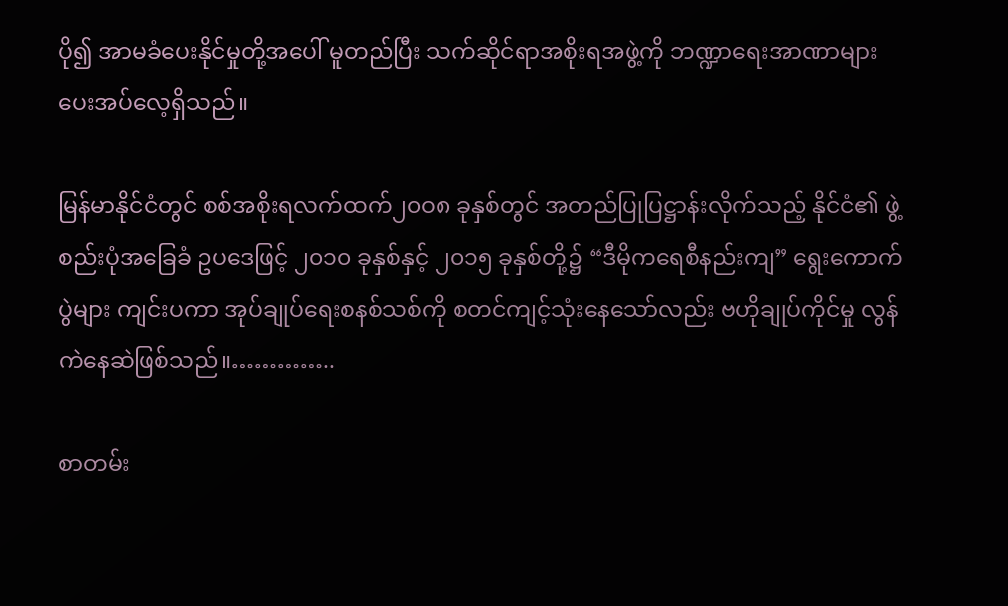ပို၍ အာမခံပေးနိုင်မှုတို့အပေါ် မူတည်ပြီး သက်ဆိုင်ရာအစိုးရအဖွဲ့ကို ဘဏ္ဍာရေးအာဏာများ ပေးအပ်လေ့ရှိသည်။

မြန်မာနိုင်ငံတွင် စစ်အစိုးရလက်ထက်၂၀ဝ၈ ခုနှစ်တွင် အတည်ပြုပြဋ္ဌာန်းလိုက်သည့် နိုင်ငံ၏ ဖွဲ့စည်းပုံအခြေခံ ဥပဒေဖြင့် ၂၀၁၀ ခုနှစ်နှင့် ၂၀၁၅ ခုနှစ်တို့၌ “ဒီမိုကရေစီနည်းကျ” ရွေးကောက်ပွဲများ ကျင်းပကာ အုပ်ချုပ်ရေးစနစ်သစ်ကို စတင်ကျင့်သုံးနေသော်လည်း ဗဟိုချုပ်ကိုင်မှု လွန်ကဲနေဆဲဖြစ်သည်။…………..

စာတမ်း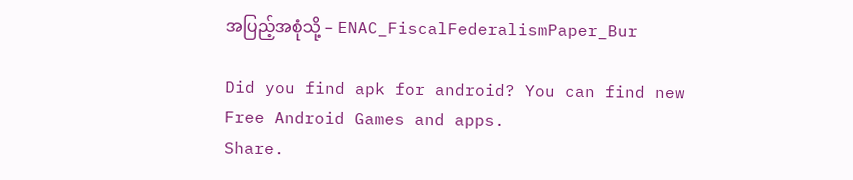အပြည့်အစုံသို့ – ENAC_FiscalFederalismPaper_Bur

Did you find apk for android? You can find new Free Android Games and apps.
Share.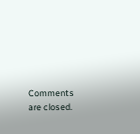Comments are closed.